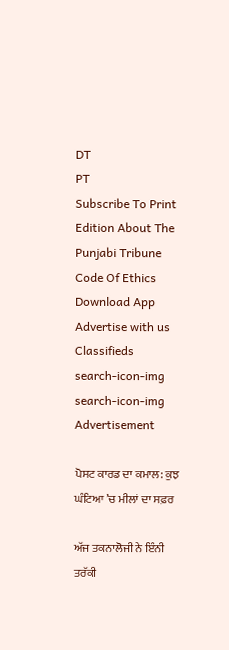DT
PT
Subscribe To Print Edition About The Punjabi Tribune Code Of Ethics Download App Advertise with us Classifieds
search-icon-img
search-icon-img
Advertisement

ਪੋਸਟ ਕਾਰਡ ਦਾ ਕਮਾਲ: ਕੁਝ ਘੰਟਿਆ ’ਚ ਮੀਲਾਂ ਦਾ ਸਫ਼ਰ

ਅੱਜ ਤਕਨਾਲੋਜੀ ਨੇ ਇੰਨੀ ਤਰੱਕੀ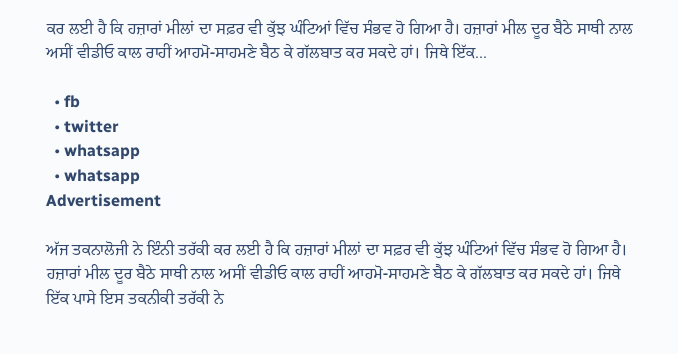ਕਰ ਲਈ ਹੈ ਕਿ ਹਜ਼ਾਰਾਂ ਮੀਲਾਂ ਦਾ ਸਫ਼ਰ ਵੀ ਕੁੱਝ ਘੰਟਿਆਂ ਵਿੱਚ ਸੰਭਵ ਹੋ ਗਿਆ ਹੈ। ਹਜ਼ਾਰਾਂ ਮੀਲ ਦੂਰ ਬੈਠੇ ਸਾਥੀ ਨਾਲ ਅਸੀਂ ਵੀਡੀਓ ਕਾਲ ਰਾਹੀਂ ਆਹਮੋ-ਸਾਹਮਣੇ ਬੈਠ ਕੇ ਗੱਲਬਾਤ ਕਰ ਸਕਦੇ ਹਾਂ। ਜਿਥੇ ਇੱਕ...

  • fb
  • twitter
  • whatsapp
  • whatsapp
Advertisement

ਅੱਜ ਤਕਨਾਲੋਜੀ ਨੇ ਇੰਨੀ ਤਰੱਕੀ ਕਰ ਲਈ ਹੈ ਕਿ ਹਜ਼ਾਰਾਂ ਮੀਲਾਂ ਦਾ ਸਫ਼ਰ ਵੀ ਕੁੱਝ ਘੰਟਿਆਂ ਵਿੱਚ ਸੰਭਵ ਹੋ ਗਿਆ ਹੈ। ਹਜ਼ਾਰਾਂ ਮੀਲ ਦੂਰ ਬੈਠੇ ਸਾਥੀ ਨਾਲ ਅਸੀਂ ਵੀਡੀਓ ਕਾਲ ਰਾਹੀਂ ਆਹਮੋ-ਸਾਹਮਣੇ ਬੈਠ ਕੇ ਗੱਲਬਾਤ ਕਰ ਸਕਦੇ ਹਾਂ। ਜਿਥੇ ਇੱਕ ਪਾਸੇ ਇਸ ਤਕਨੀਕੀ ਤਰੱਕੀ ਨੇ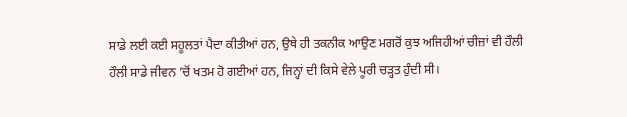ਸਾਡੇ ਲਈ ਕਈ ਸਹੂਲਤਾਂ ਪੈਦਾ ਕੀਤੀਆਂ ਹਨ, ਉਥੇ ਹੀ ਤਕਨੀਕ ਆਉਣ ਮਗਰੋਂ ਕੁਝ ਅਜਿਹੀਆਂ ਚੀਜ਼ਾਂ ਵੀ ਹੌਲੀ ਹੌਲੀ ਸਾਡੇ ਜੀਵਨ ’ਚੋਂ ਖਤਮ ਹੋ ਗਈਆਂ ਹਨ, ਜਿਨ੍ਹਾਂ ਦੀ ਕਿਸੇ ਵੇਲੇ ਪੂਰੀ ਚੜ੍ਹਤ ਹੁੰਦੀ ਸੀ।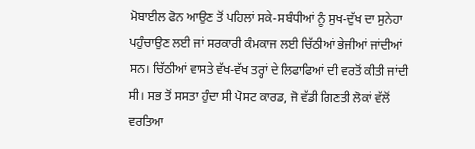ਮੋਬਾਈਲ ਫੋਨ ਆਉਣ ਤੋਂ ਪਹਿਲਾਂ ਸਕੇ-ਸਬੰਧੀਆਂ ਨੂੰ ਸੁਖ-ਦੁੱਖ ਦਾ ਸੁਨੇਹਾ ਪਹੁੰਚਾਉਣ ਲਈ ਜਾਂ ਸਰਕਾਰੀ ਕੰਮਕਾਜ ਲਈ ਚਿੱਠੀਆਂ ਭੇਜੀਆਂ ਜਾਂਦੀਆਂ ਸਨ। ਚਿੱਠੀਆਂ ਵਾਸਤੇ ਵੱਖ-ਵੱਖ ਤਰ੍ਹਾਂ ਦੇ ਲਿਫਾਫਿਆਂ ਦੀ ਵਰਤੋਂ ਕੀਤੀ ਜਾਂਦੀ ਸੀ। ਸਭ ਤੋਂ ਸਸਤਾ ਹੁੰਦਾ ਸੀ ਪੋਸਟ ਕਾਰਡ, ਜੋ ਵੱਡੀ ਗਿਣਤੀ ਲੋਕਾਂ ਵੱਲੋਂ ਵਰਤਿਆ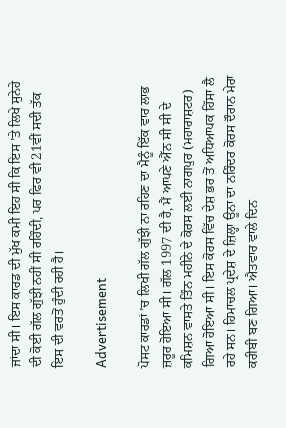ਜਾਂਦਾ ਸੀ। ਇਸ ਕਾਰਡ ਦੀ ਮੁੱਖ ਕਮੀ ਇਹ ਸੀ ਕਿ ਇਸ ’ਤੇ ਲਿਖੇ ਸੁਨੇਹੇ ਦੀ ਕੋਈ ਗੱਲ ਗੁੱਝੀ ਨਹੀਂ ਸੀ ਰਹਿੰਦੀ, ਪਰ ਫਿਰ ਵੀ 21ਵੀਂ ਸਦੀ ਤੱਕ ਇਸ ਦੀ ਵਰਤੋਂ ਹੁੰਦੀ ਰਹੀ ਹੈ।

Advertisement

ਪੋਸਟ ਕਾਰਡਾਂ ’ਚ ਲਿਖੀ ਗੱਲ ਗੁੱਝੀ ਨਾ ਰਹਿਣ ਦਾ ਮੈਨੂੰ ਇੱਕ ਵਾਰ ਲਾਭ ਜ਼ਰੂਰ ਹੋਇਆ ਸੀ। ਗੱਲ 1997 ਦੀ ਹੈ, ਮੈਂ ਆਪਣੇ ਐੱਨ ਸੀ ਸੀ ਦੇ ਕਮਿਸ਼ਨ ਵਾਸਤੇ ਤਿੰਨ ਮਹੀਨੇ ਦੇ ਕੋਰਸ ਲਈ ਨਾਗਪੁਰ (ਮਹਾਰਾਸ਼ਟਰ) ਗਿਆ ਹੋਇਆ ਸੀ। ਇਸ ਕੋਰਸ ਵਿੱਚ ਦੇਸ਼ ਭਰ ਤੋਂ ਅਧਿਆਪਕ ਹਿੱਸਾ ਲੈ ਰਹੇ ਸਨ। ਹਿਮਾਚਲ ਪ੍ਰਦੇਸ਼ ਦੇ ਜ਼ਿਲ੍ਹਾ ਊਨਾ ਦਾ ਨਰਿੰਦਰ ਕੋਰਸ ਦੌਰਾਨ ਮੇਰਾ ਕਰੀਬੀ ਬਣ ਗਿਆ। ਐਤਵਾਰ ਵਾਲੇ ਦਿਨ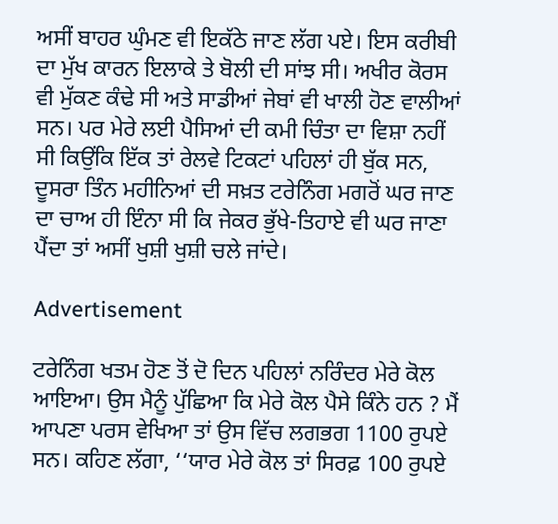ਅਸੀਂ ਬਾਹਰ ਘੁੰਮਣ ਵੀ ਇਕੱਠੇ ਜਾਣ ਲੱਗ ਪਏ। ਇਸ ਕਰੀਬੀ ਦਾ ਮੁੱਖ ਕਾਰਨ ਇਲਾਕੇ ਤੇ ਬੋਲੀ ਦੀ ਸਾਂਝ ਸੀ। ਅਖੀਰ ਕੋਰਸ ਵੀ ਮੁੱਕਣ ਕੰਢੇ ਸੀ ਅਤੇ ਸਾਡੀਆਂ ਜੇਬਾਂ ਵੀ ਖਾਲੀ ਹੋਣ ਵਾਲੀਆਂ ਸਨ। ਪਰ ਮੇਰੇ ਲਈ ਪੈਸਿਆਂ ਦੀ ਕਮੀ ਚਿੰਤਾ ਦਾ ਵਿਸ਼ਾ ਨਹੀਂ ਸੀ ਕਿਉਂਕਿ ਇੱਕ ਤਾਂ ਰੇਲਵੇ ਟਿਕਟਾਂ ਪਹਿਲਾਂ ਹੀ ਬੁੱਕ ਸਨ, ਦੂਸਰਾ ਤਿੰਨ ਮਹੀਨਿਆਂ ਦੀ ਸਖ਼ਤ ਟਰੇਨਿੰਗ ਮਗਰੋਂ ਘਰ ਜਾਣ ਦਾ ਚਾਅ ਹੀ ਇੰਨਾ ਸੀ ਕਿ ਜੇਕਰ ਭੁੱਖੇ-ਤਿਹਾਏ ਵੀ ਘਰ ਜਾਣਾ ਪੈਂਦਾ ਤਾਂ ਅਸੀਂ ਖੁਸ਼ੀ ਖੁਸ਼ੀ ਚਲੇ ਜਾਂਦੇ।

Advertisement

ਟਰੇਨਿੰਗ ਖਤਮ ਹੋਣ ਤੋਂ ਦੋ ਦਿਨ ਪਹਿਲਾਂ ਨਰਿੰਦਰ ਮੇਰੇ ਕੋਲ ਆਇਆ। ਉਸ ਮੈਨੂੰ ਪੁੱਛਿਆ ਕਿ ਮੇਰੇ ਕੋਲ ਪੈਸੇ ਕਿੰਨੇ ਹਨ ? ਮੈਂ ਆਪਣਾ ਪਰਸ ਵੇਖਿਆ ਤਾਂ ਉਸ ਵਿੱਚ ਲਗਭਗ 1100 ਰੁਪਏ ਸਨ। ਕਹਿਣ ਲੱਗਾ, ‘‘ਯਾਰ ਮੇਰੇ ਕੋਲ ਤਾਂ ਸਿਰਫ਼ 100 ਰੁਪਏ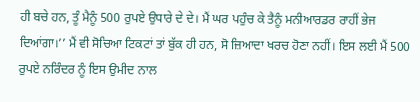ਹੀ ਬਚੇ ਹਨ, ਤੂੰ ਮੈਨੂੰ 500 ਰੁਪਏ ਉਧਾਰੇ ਦੇ ਦੇ। ਮੈਂ ਘਰ ਪਹੁੰਚ ਕੇ ਤੈਨੂੰ ਮਨੀਆਰਡਰ ਰਾਹੀਂ ਭੇਜ ਦਿਆਂਗਾ।’’ ਮੈਂ ਵੀ ਸੋਚਿਆ ਟਿਕਟਾਂ ਤਾਂ ਬੁੱਕ ਹੀ ਹਨ, ਸੋ ਜ਼ਿਆਦਾ ਖਰਚ ਹੋਣਾ ਨਹੀਂ। ਇਸ ਲਈ ਮੈਂ 500 ਰੁਪਏ ਨਰਿੰਦਰ ਨੂੰ ਇਸ ਉਮੀਦ ਨਾਲ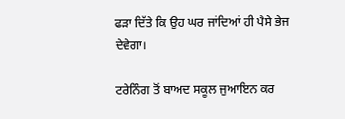ਫੜਾ ਦਿੱਤੇ ਕਿ ਉਹ ਘਰ ਜਾਂਦਿਆਂ ਹੀ ਪੈਸੇ ਭੇਜ ਦੇਵੇਗਾ।

ਟਰੇਨਿੰਗ ਤੋਂ ਬਾਅਦ ਸਕੂਲ ਜੁਆਇਨ ਕਰ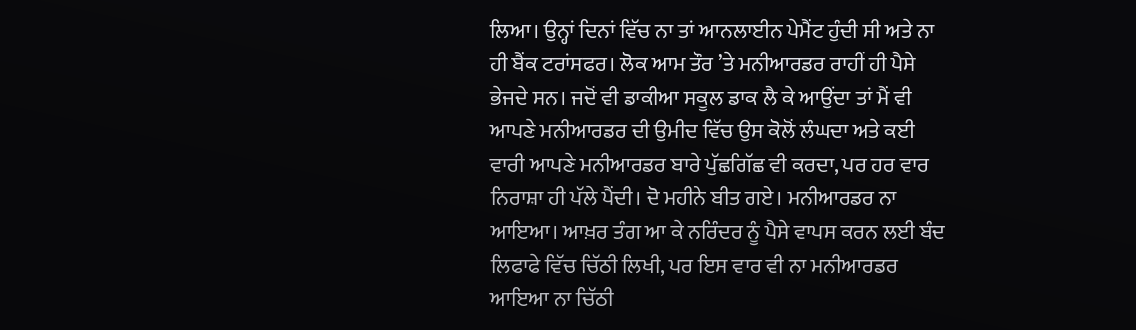ਲਿਆ। ਉਨ੍ਹਾਂ ਦਿਨਾਂ ਵਿੱਚ ਨਾ ਤਾਂ ਆਨਲਾਈਨ ਪੇਮੈਂਟ ਹੁੰਦੀ ਸੀ ਅਤੇ ਨਾ ਹੀ ਬੈਂਕ ਟਰਾਂਸਫਰ। ਲੋਕ ਆਮ ਤੌਰ ’ਤੇ ਮਨੀਆਰਡਰ ਰਾਹੀਂ ਹੀ ਪੈਸੇ ਭੇਜਦੇ ਸਨ। ਜਦੋਂ ਵੀ ਡਾਕੀਆ ਸਕੂਲ ਡਾਕ ਲੈ ਕੇ ਆਉਂਦਾ ਤਾਂ ਮੈਂ ਵੀ ਆਪਣੇ ਮਨੀਆਰਡਰ ਦੀ ਉਮੀਦ ਵਿੱਚ ਉਸ ਕੋਲੋਂ ਲੰਘਦਾ ਅਤੇ ਕਈ ਵਾਰੀ ਆਪਣੇ ਮਨੀਆਰਡਰ ਬਾਰੇ ਪੁੱਛਗਿੱਛ ਵੀ ਕਰਦਾ, ਪਰ ਹਰ ਵਾਰ ਨਿਰਾਸ਼ਾ ਹੀ ਪੱਲੇ ਪੈਂਦੀ। ਦੋ ਮਹੀਨੇ ਬੀਤ ਗਏ। ਮਨੀਆਰਡਰ ਨਾ ਆਇਆ। ਆਖ਼ਰ ਤੰਗ ਆ ਕੇ ਨਰਿੰਦਰ ਨੂੰ ਪੈਸੇ ਵਾਪਸ ਕਰਨ ਲਈ ਬੰਦ ਲਿਫਾਫੇ ਵਿੱਚ ਚਿੱਠੀ ਲਿਖੀ, ਪਰ ਇਸ ਵਾਰ ਵੀ ਨਾ ਮਨੀਆਰਡਰ ਆਇਆ ਨਾ ਚਿੱਠੀ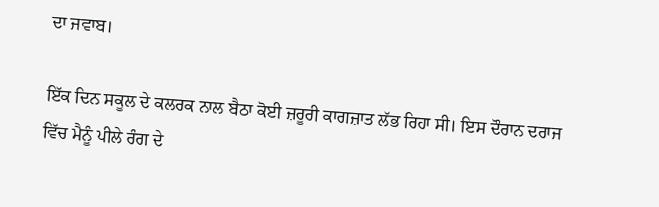ਦਾ ਜਵਾਬ।

ਇੱਕ ਦਿਨ ਸਕੂਲ ਦੇ ਕਲਰਕ ਨਾਲ ਬੈਠਾ ਕੋਈ ਜ਼ਰੂਰੀ ਕਾਗਜ਼ਾਤ ਲੱਭ ਰਿਹਾ ਸੀ। ਇਸ ਦੌਰਾਨ ਦਰਾਜ ਵਿੱਚ ਮੈਨੂੰ ਪੀਲੇ ਰੰਗ ਦੇ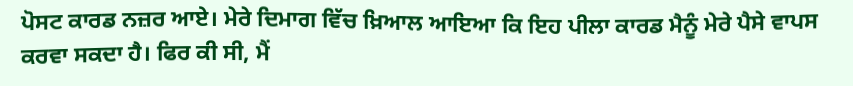ਪੋਸਟ ਕਾਰਡ ਨਜ਼ਰ ਆਏ। ਮੇਰੇ ਦਿਮਾਗ ਵਿੱਚ ਖ਼ਿਆਲ ਆਇਆ ਕਿ ਇਹ ਪੀਲਾ ਕਾਰਡ ਮੈਨੂੰ ਮੇਰੇ ਪੈਸੇ ਵਾਪਸ ਕਰਵਾ ਸਕਦਾ ਹੈ। ਫਿਰ ਕੀ ਸੀ, ਮੈਂ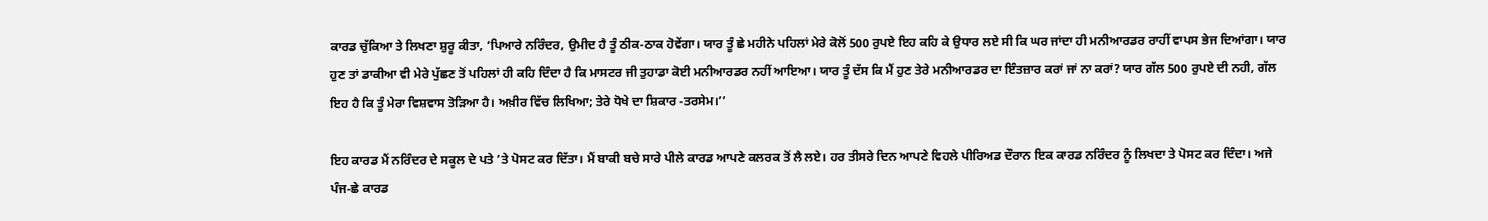ਕਾਰਡ ਚੁੱਕਿਆ ਤੇ ਲਿਖਣਾ ਸ਼ੁਰੂ ਕੀਤਾ, ‘ਪਿਆਰੇ ਨਰਿੰਦਰ, ਉਮੀਦ ਹੈ ਤੂੰ ਠੀਕ-ਠਾਕ ਹੋਵੇਂਗਾ। ਯਾਰ ਤੂੰ ਛੇ ਮਹੀਨੇ ਪਹਿਲਾਂ ਮੇਰੇ ਕੋਲੋਂ 500 ਰੁਪਏ ਇਹ ਕਹਿ ਕੇ ਉਧਾਰ ਲਏ ਸੀ ਕਿ ਘਰ ਜਾਂਦਾ ਹੀ ਮਨੀਆਰਡਰ ਰਾਹੀਂ ਵਾਪਸ ਭੇਜ ਦਿਆਂਗਾ। ਯਾਰ ਹੁਣ ਤਾਂ ਡਾਕੀਆ ਵੀ ਮੇਰੇ ਪੁੱਛਣ ਤੋਂ ਪਹਿਲਾਂ ਹੀ ਕਹਿ ਦਿੰਦਾ ਹੈ ਕਿ ਮਾਸਟਰ ਜੀ ਤੁਹਾਡਾ ਕੋਈ ਮਨੀਆਰਡਰ ਨਹੀਂ ਆਇਆ। ਯਾਰ ਤੂੰ ਦੱਸ ਕਿ ਮੈਂ ਹੁਣ ਤੇਰੇ ਮਨੀਆਰਡਰ ਦਾ ਇੰਤਜ਼ਾਰ ਕਰਾਂ ਜਾਂ ਨਾ ਕਰਾਂ? ਯਾਰ ਗੱਲ 500 ਰੁਪਏ ਦੀ ਨਹੀ, ਗੱਲ ਇਹ ਹੈ ਕਿ ਤੂੰ ਮੇਰਾ ਵਿਸ਼ਵਾਸ ਤੋੜਿਆ ਹੈ। ਅਖ਼ੀਰ ਵਿੱਚ ਲਿਖਿਆ; ਤੇਰੇ ਧੋਖੇ ਦਾ ਸ਼ਿਕਾਰ -ਤਰਸੇਮ।’’

ਇਹ ਕਾਰਡ ਮੈਂ ਨਰਿੰਦਰ ਦੇ ਸਕੂਲ ਦੇ ਪਤੇ ’ਤੇ ਪੋਸਟ ਕਰ ਦਿੱਤਾ। ਮੈਂ ਬਾਕੀ ਬਚੇ ਸਾਰੇ ਪੀਲੇ ਕਾਰਡ ਆਪਣੇ ਕਲਰਕ ਤੋਂ ਲੈ ਲਏ। ਹਰ ਤੀਸਰੇ ਦਿਨ ਆਪਣੇ ਵਿਹਲੇ ਪੀਰਿਅਡ ਦੌਰਾਨ ਇਕ ਕਾਰਡ ਨਰਿੰਦਰ ਨੂੰ ਲਿਖਦਾ ਤੇ ਪੋਸਟ ਕਰ ਦਿੰਦਾ। ਅਜੇ ਪੰਜ-ਛੇ ਕਾਰਡ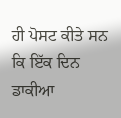ਹੀ ਪੋਸਟ ਕੀਤੇ ਸਨ ਕਿ ਇੱਕ ਦਿਨ ਡਾਕੀਆ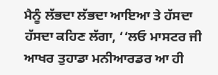ਮੈਨੂੰ ਲੱਭਦਾ ਲੱਭਦਾ ਆਇਆ ਤੇ ਹੱਸਦਾ ਹੱਸਦਾ ਕਹਿਣ ਲੱਗਾ, ‘‘ਲਓ ਮਾਸਟਰ ਜੀ ਆਖਰ ਤੁਹਾਡਾ ਮਨੀਆਰਡਰ ਆ ਹੀ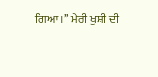ਗਿਆ।’’ ਮੇਰੀ ਖੁਸ਼ੀ ਦੀ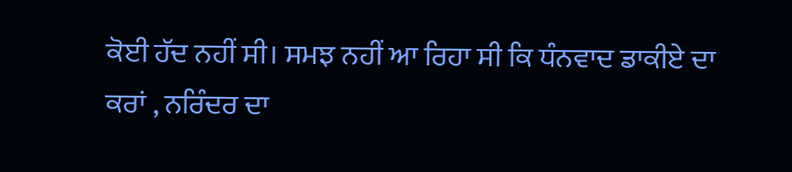ਕੋਈ ਹੱਦ ਨਹੀਂ ਸੀ। ਸਮਝ ਨਹੀਂ ਆ ਰਿਹਾ ਸੀ ਕਿ ਧੰਨਵਾਦ ਡਾਕੀਏ ਦਾ ਕਰਾਂ , ਨਰਿੰਦਰ ਦਾ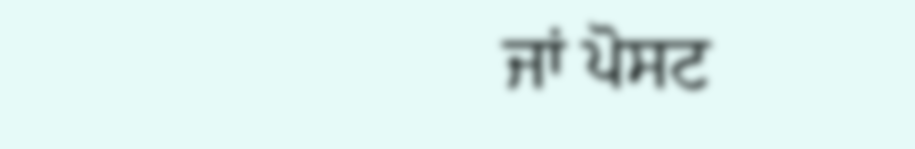ਜਾਂ ਪੋਸਟ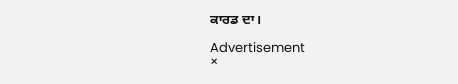ਕਾਰਡ ਦਾ।

Advertisement
×